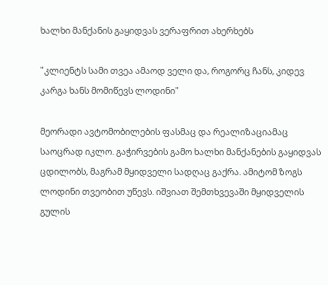ხალხი მანქანის გაყიდვას ვერაფრით ახერხებს

"კლიენტს სამი თვეა ამაოდ ველი და, როგორც ჩანს, კიდევ კარგა ხანს მომიწევს ლოდინი"

მეორადი ავტომობილების ფასმაც და რეალიზაციამაც საოცრად იკლო. გაჭირვების გამო ხალხი მანქანების გაყიდვას ცდილობს, მაგრამ მყიდველი სადღაც გაქრა. ამიტომ ზოგს ლოდინი თვეობით უწევს. იშვიათ შემთხვევაში მყიდველის გულის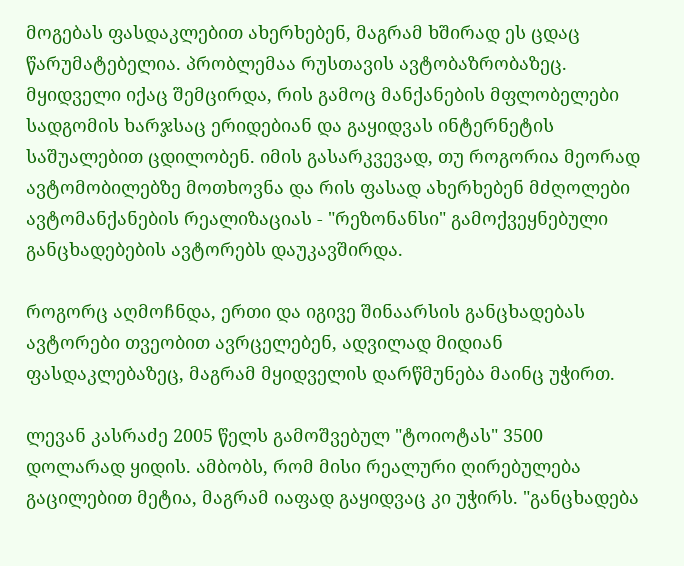მოგებას ფასდაკლებით ახერხებენ, მაგრამ ხშირად ეს ცდაც წარუმატებელია. პრობლემაა რუსთავის ავტობაზრობაზეც. მყიდველი იქაც შემცირდა, რის გამოც მანქანების მფლობელები სადგომის ხარჯსაც ერიდებიან და გაყიდვას ინტერნეტის საშუალებით ცდილობენ. იმის გასარკვევად, თუ როგორია მეორად ავტომობილებზე მოთხოვნა და რის ფასად ახერხებენ მძღოლები ავტომანქანების რეალიზაციას - "რეზონანსი" გამოქვეყნებული განცხადებების ავტორებს დაუკავშირდა.

როგორც აღმოჩნდა, ერთი და იგივე შინაარსის განცხადებას ავტორები თვეობით ავრცელებენ, ადვილად მიდიან ფასდაკლებაზეც, მაგრამ მყიდველის დარწმუნება მაინც უჭირთ.

ლევან კასრაძე 2005 წელს გამოშვებულ "ტოიოტას" 3500 დოლარად ყიდის. ამბობს, რომ მისი რეალური ღირებულება გაცილებით მეტია, მაგრამ იაფად გაყიდვაც კი უჭირს. "განცხადება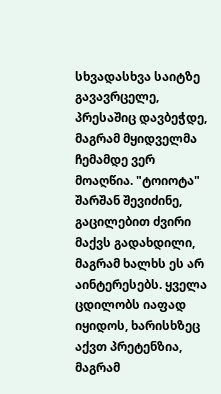სხვადასხვა საიტზე გავავრცელე, პრესაშიც დავბეჭდე, მაგრამ მყიდველმა ჩემამდე ვერ მოაღწია. "ტოიოტა" შარშან შევიძინე, გაცილებით ძვირი მაქვს გადახდილი, მაგრამ ხალხს ეს არ აინტერესებს. ყველა ცდილობს იაფად იყიდოს, ხარისხზეც აქვთ პრეტენზია, მაგრამ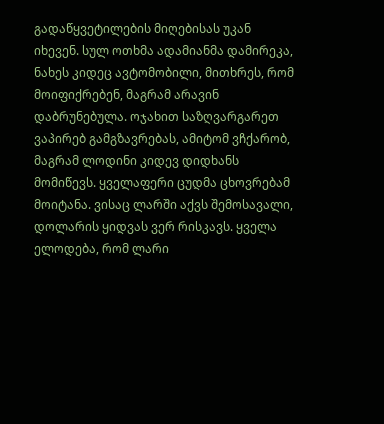გადაწყვეტილების მიღებისას უკან იხევენ. სულ ოთხმა ადამიანმა დამირეკა, ნახეს კიდეც ავტომობილი, მითხრეს, რომ მოიფიქრებენ, მაგრამ არავინ დაბრუნებულა. ოჯახით საზღვარგარეთ ვაპირებ გამგზავრებას, ამიტომ ვჩქარობ, მაგრამ ლოდინი კიდევ დიდხანს მომიწევს. ყველაფერი ცუდმა ცხოვრებამ მოიტანა. ვისაც ლარში აქვს შემოსავალი, დოლარის ყიდვას ვერ რისკავს. ყველა ელოდება, რომ ლარი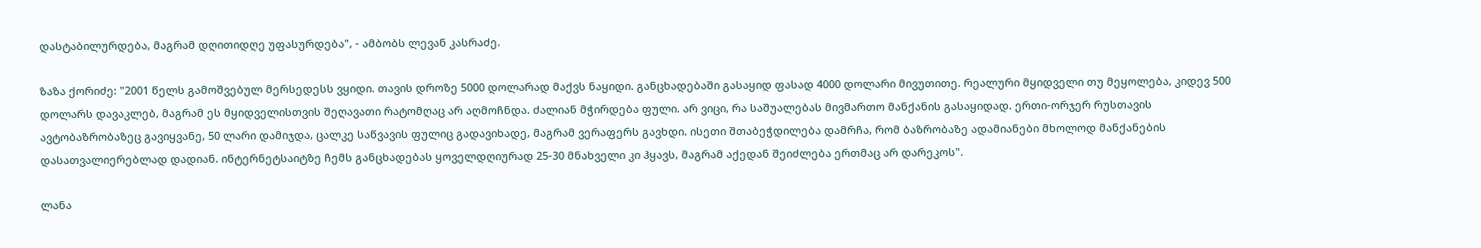დასტაბილურდება, მაგრამ დღითიდღე უფასურდება", - ამბობს ლევან კასრაძე.

ზაზა ქორიძე: "2001 წელს გამოშვებულ მერსედესს ვყიდი. თავის დროზე 5000 დოლარად მაქვს ნაყიდი. განცხადებაში გასაყიდ ფასად 4000 დოლარი მივუთითე. რეალური მყიდველი თუ მეყოლება, კიდევ 500 დოლარს დავაკლებ, მაგრამ ეს მყიდველისთვის შეღავათი რატომღაც არ აღმოჩნდა. ძალიან მჭირდება ფული. არ ვიცი, რა საშუალებას მივმართო მანქანის გასაყიდად. ერთი-ორჯერ რუსთავის ავტობაზრობაზეც გავიყვანე, 50 ლარი დამიჯდა, ცალკე საწვავის ფულიც გადავიხადე, მაგრამ ვერაფერს გავხდი. ისეთი შთაბეჭდილება დამრჩა, რომ ბაზრობაზე ადამიანები მხოლოდ მანქანების დასათვალიერებლად დადიან. ინტერნეტსაიტზე ჩემს განცხადებას ყოველდღიურად 25-30 მნახველი კი ჰყავს, მაგრამ აქედან შეიძლება ერთმაც არ დარეკოს".

ლანა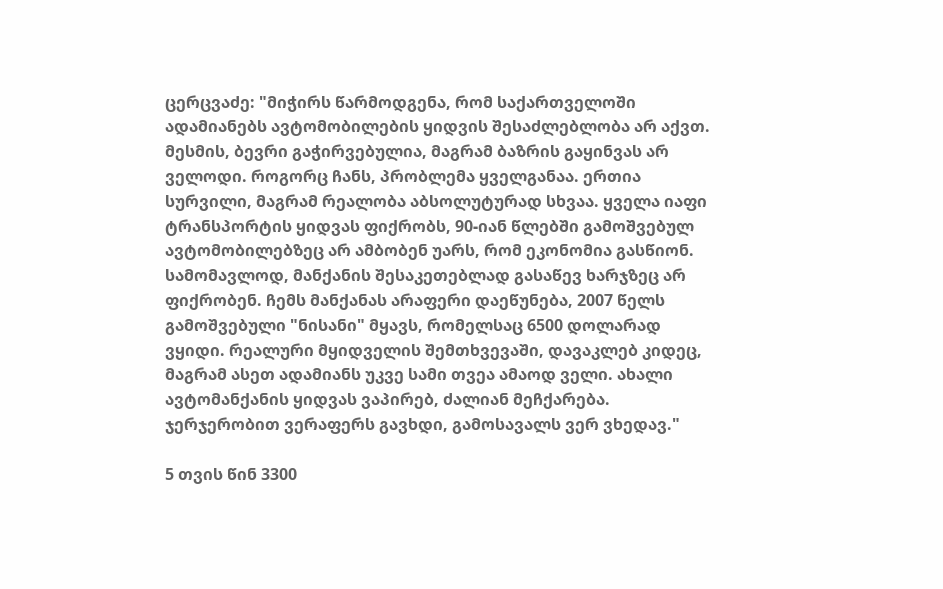ცერცვაძე: "მიჭირს წარმოდგენა, რომ საქართველოში ადამიანებს ავტომობილების ყიდვის შესაძლებლობა არ აქვთ. მესმის, ბევრი გაჭირვებულია, მაგრამ ბაზრის გაყინვას არ ველოდი. როგორც ჩანს, პრობლემა ყველგანაა. ერთია სურვილი, მაგრამ რეალობა აბსოლუტურად სხვაა. ყველა იაფი ტრანსპორტის ყიდვას ფიქრობს, 90-იან წლებში გამოშვებულ ავტომობილებზეც არ ამბობენ უარს, რომ ეკონომია გასწიონ. სამომავლოდ, მანქანის შესაკეთებლად გასაწევ ხარჯზეც არ ფიქრობენ. ჩემს მანქანას არაფერი დაეწუნება, 2007 წელს გამოშვებული "ნისანი" მყავს, რომელსაც 6500 დოლარად ვყიდი. რეალური მყიდველის შემთხვევაში, დავაკლებ კიდეც, მაგრამ ასეთ ადამიანს უკვე სამი თვეა ამაოდ ველი. ახალი ავტომანქანის ყიდვას ვაპირებ, ძალიან მეჩქარება. ჯერჯერობით ვერაფერს გავხდი, გამოსავალს ვერ ვხედავ."

5 თვის წინ 3300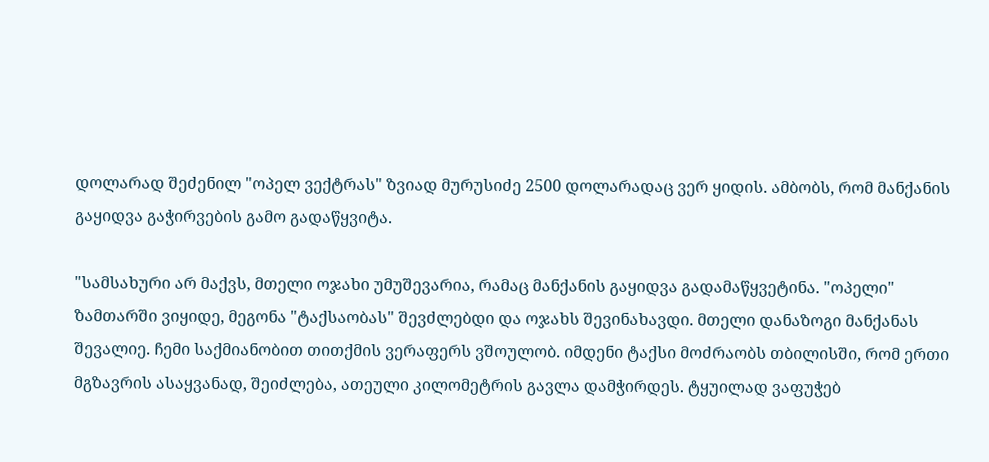დოლარად შეძენილ "ოპელ ვექტრას" ზვიად მურუსიძე 2500 დოლარადაც ვერ ყიდის. ამბობს, რომ მანქანის გაყიდვა გაჭირვების გამო გადაწყვიტა.

"სამსახური არ მაქვს, მთელი ოჯახი უმუშევარია, რამაც მანქანის გაყიდვა გადამაწყვეტინა. "ოპელი" ზამთარში ვიყიდე, მეგონა "ტაქსაობას" შევძლებდი და ოჯახს შევინახავდი. მთელი დანაზოგი მანქანას შევალიე. ჩემი საქმიანობით თითქმის ვერაფერს ვშოულობ. იმდენი ტაქსი მოძრაობს თბილისში, რომ ერთი მგზავრის ასაყვანად, შეიძლება, ათეული კილომეტრის გავლა დამჭირდეს. ტყუილად ვაფუჭებ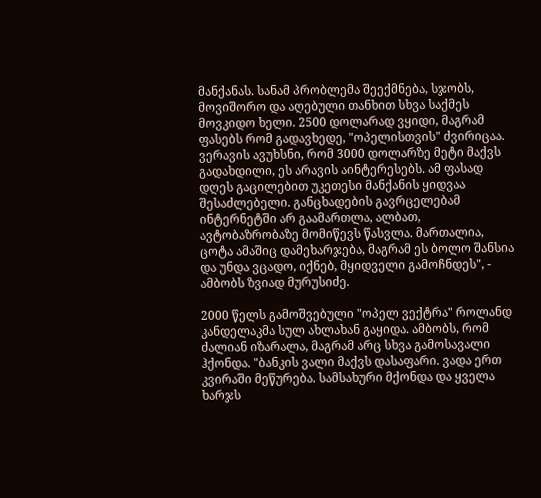მანქანას. სანამ პრობლემა შეექმნება, სჯობს, მოვიშორო და აღებული თანხით სხვა საქმეს მოვკიდო ხელი. 2500 დოლარად ვყიდი, მაგრამ ფასებს რომ გადავხედე, "ოპელისთვის" ძვირიცაა. ვერავის ავუხსნი, რომ 3000 დოლარზე მეტი მაქვს გადახდილი, ეს არავის აინტერესებს. ამ ფასად დღეს გაცილებით უკეთესი მანქანის ყიდვაა შესაძლებელი. განცხადების გავრცელებამ ინტერნეტში არ გაამართლა, ალბათ, ავტობაზრობაზე მომიწევს წასვლა. მართალია, ცოტა ამაშიც დამეხარჯება, მაგრამ ეს ბოლო შანსია და უნდა ვცადო, იქნებ, მყიდველი გამოჩნდეს", - ამბობს ზვიად მურუსიძე.

2000 წელს გამოშვებული "ოპელ ვექტრა" როლანდ კანდელაკმა სულ ახლახან გაყიდა. ამბობს, რომ ძალიან იზარალა, მაგრამ არც სხვა გამოსავალი ჰქონდა. "ბანკის ვალი მაქვს დასაფარი. ვადა ერთ კვირაში მეწურება. სამსახური მქონდა და ყველა ხარჯს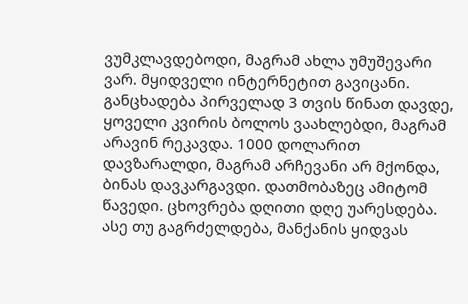ვუმკლავდებოდი, მაგრამ ახლა უმუშევარი ვარ. მყიდველი ინტერნეტით გავიცანი. განცხადება პირველად 3 თვის წინათ დავდე, ყოველი კვირის ბოლოს ვაახლებდი, მაგრამ არავინ რეკავდა. 1000 დოლარით დავზარალდი, მაგრამ არჩევანი არ მქონდა, ბინას დავკარგავდი. დათმობაზეც ამიტომ წავედი. ცხოვრება დღითი დღე უარესდება. ასე თუ გაგრძელდება, მანქანის ყიდვას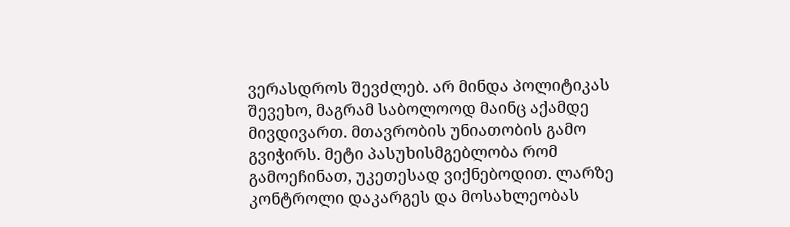ვერასდროს შევძლებ. არ მინდა პოლიტიკას შევეხო, მაგრამ საბოლოოდ მაინც აქამდე მივდივართ. მთავრობის უნიათობის გამო გვიჭირს. მეტი პასუხისმგებლობა რომ გამოეჩინათ, უკეთესად ვიქნებოდით. ლარზე კონტროლი დაკარგეს და მოსახლეობას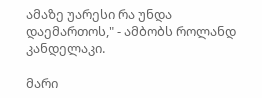ამაზე უარესი რა უნდა დაემართოს," - ამბობს როლანდ კანდელაკი.

მარი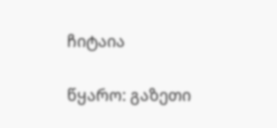ჩიტაია

წყარო: გაზეთი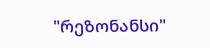"რეზონანსი"